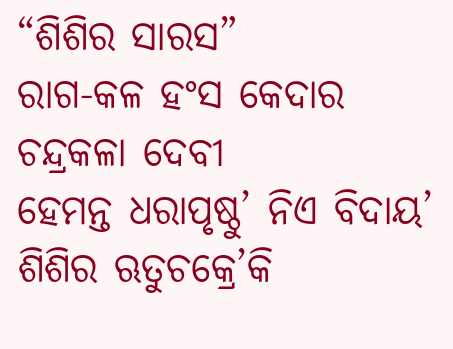“ଶିଶିର ସାରସ”
ରାଗ-କଳ ହଂସ କେଦାର
ଚନ୍ଦ୍ରକଳା ଦେବୀ
ହେମନ୍ତ ଧରାପୃଷ୍ଠୁ’ ନିଏ ବିଦାୟ’
ଶିଶିର ଋତୁଚକ୍ରେ’କି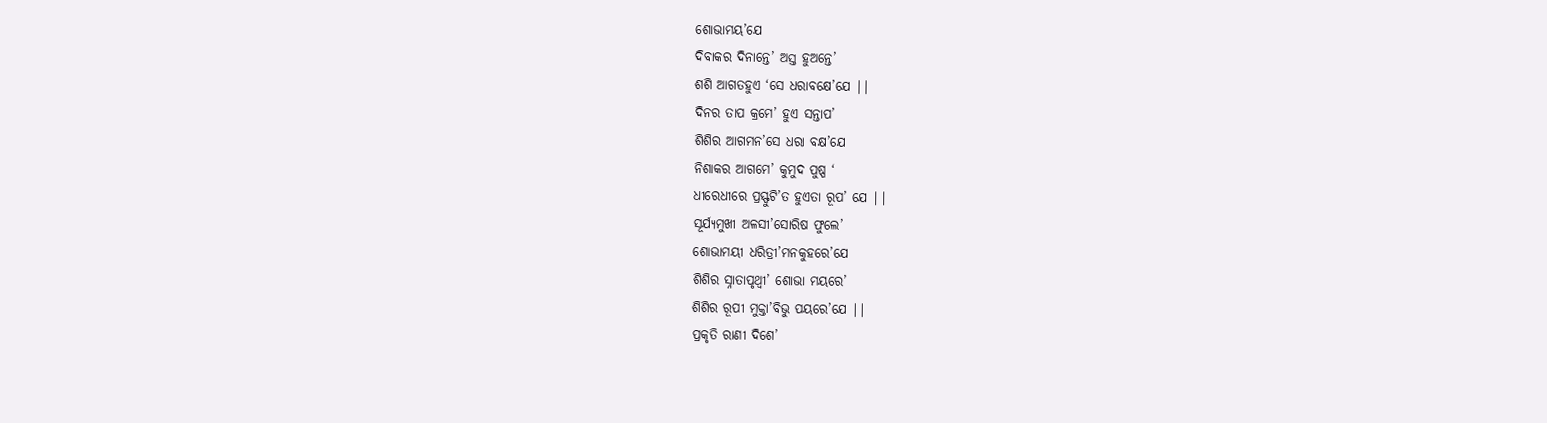ଶୋଭାମୟ’ଯେ
ଦିବାକର ଦିନାନ୍ତେ’ ଅସ୍ତ ହୁଅନ୍ତେ’
ଶଶି ଆଗତହୁଏ ‘ସେ ଧରାବକ୍ଷେ’ଯେ ||
ଦିନର ତାପ କ୍ରମେ’ ହୁଏ ସନ୍ତାପ’
ଶିଶିର ଆଗମନ’ସେ ଧରା ବକ୍ଷ’ଯେ
ନିଶାକର ଆଗମେ’ କୁମୁଦ ପୁଷ୍ପ ‘
ଧୀରେଧୀରେ ପ୍ରସ୍ଫୁଟି’ତ ହୁଏତା ରୂପ’ ଯେ ||
ସୂର୍ଯ୍ୟମୁଖୀ ଅଳସୀ’ସୋରିଷ ଫୁଲେ’
ଶୋଭାମୟୀ ଧରିତ୍ରୀ’ମନକୁହରେ’ଯେ
ଶିଶିର ସ୍ନାତାପୃଥ୍ଵୀ’ ଶୋଭା ମୟରେ’
ଶିଶିର ରୂପୀ ମୁକ୍ତା’ବିଭୁ ପୟରେ’ଯେ ||
ପ୍ରକୃତି ରାଣୀ ଦିଶେ’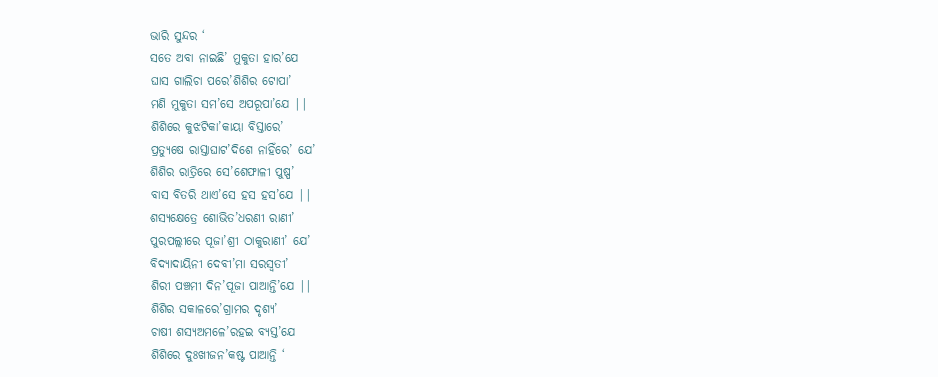ଭାରି ସୁନ୍ଦର ‘
ସତେ ଅବା ନାଇଛି’ ମୁକୁତା ହାର’ଯେ
ଘାସ ଗାଲିଚା ପରେ’ଶିଶିର ଟୋପା’
ମଣି ମୁକୁତା ସମ’ସେ ଅପରୂପା’ଯେ ||
ଶିଶିରେ କୁଝଟିକା’କାୟା ବିସ୍ତାରେ’
ପ୍ରତ୍ୟୁଷେ ରାସ୍ତାଘାଟ’ଦିଶେ ନାହିଁରେ’ ଯେ’
ଶିଶିର ରାତ୍ରିରେ ସେ’ଶେଫାଳୀ ପୁଷ୍ପ’
ବାସ ବିତରି ଥାଏ’ସେ ହସ ହସ’ଯେ ||
ଶସ୍ୟକ୍ଷେତ୍ରେ ଶୋଭିତ’ଧରଣୀ ରାଣୀ’
ପୁରପଲ୍ଲୀରେ ପୂଜା’ଶ୍ରୀ ଠାକୁରାଣୀ’ ଯେ’
ବିଦ୍ୟାଦାୟିନୀ ଦେବୀ’ମା ସରସ୍ବତୀ’
ଶିରୀ ପଞ୍ଚମୀ ଦିନ’ପୂଜା ପାଆନ୍ତି’ଯେ ||
ଶିଶିର ସକାଳରେ’ଗ୍ରାମର ଦୃଶ୍ୟ’
ଚାଷୀ ଶସ୍ୟଅମଳେ’ରହଇ ବ୍ୟସ୍ତ’ଯେ
ଶିଶିରେ ଦୁଃଖୀଜନ’କଷ୍ଟ ପାଆନ୍ତି ‘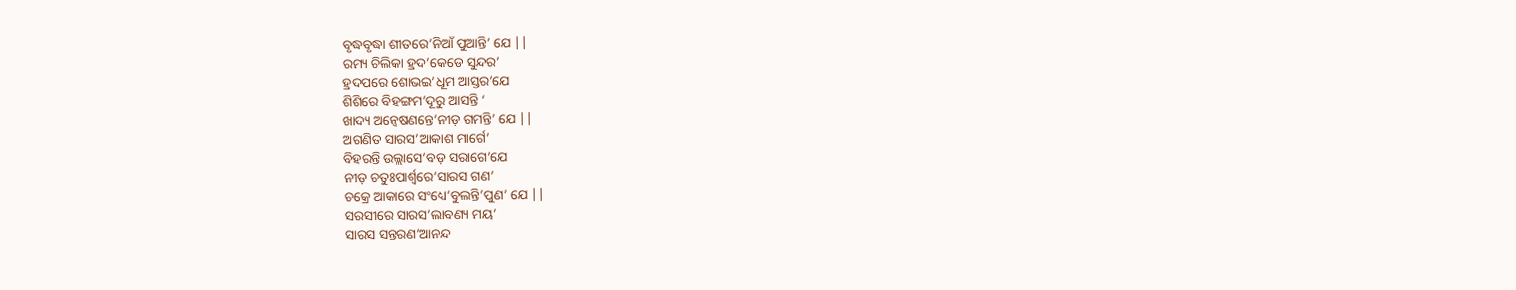ବୃଦ୍ଧବୃଦ୍ଧା ଶୀତରେ’ନିଆଁ ପୁଆନ୍ତି’ ଯେ ||
ରମ୍ୟ ଚିଲିକା ହ୍ରଦ’କେଡେ ସୁନ୍ଦର’
ହ୍ରଦପରେ ଶୋଭଇ’ଧୂମ ଆସ୍ତର’ଯେ
ଶିଶିରେ ବିହଙ୍ଗମ’ଦୂରୁ ଆସନ୍ତି ‘
ଖାଦ୍ୟ ଅନ୍ୱେଷଣନ୍ତେ’ନୀଡ଼ ଗମନ୍ତି’ ଯେ ||
ଅଗଣିତ ସାରସ’ଆକାଶ ମାର୍ଗେ’
ବିହରନ୍ତି ଉଲ୍ଲାସେ’ବଡ଼ ସରାଗେ’ଯେ
ନୀଡ଼ ଚତୁଃପାର୍ଶ୍ୱରେ’ସାରସ ଗଣ’
ଚକ୍ରେ ଆକାରେ ସଂଧ୍ୟେ’ବୁଲନ୍ତି’ପୁଣ’ ଯେ ||
ସରସୀରେ ସାରସ’ଲାବଣ୍ୟ ମୟ’
ସାରସ ସନ୍ତରଣ’ଆନନ୍ଦ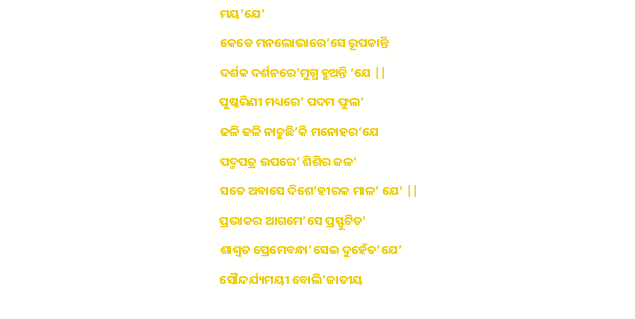ମୟ’ଯେ’
କେଡେ ମନଲୋଭାରେ’ସେ ରୂପକାନ୍ତି
ଦର୍ଶକ ଦର୍ଶନରେ’ମୁଗ୍ଧ ହୁଅନ୍ତି ‘ଯେ ||
ପୁଷ୍କରିଣୀ ମଧ୍ୟରେ’ ପଦମ ଫୁଲ’
ଢଳି ଢଳି ନାଚୁଛି’କି ମନୋହର’ଯେ
ପଦ୍ମପତ୍ର ଉପରେ’ ଶିଶିର ଜଳ’
ସତେ ଅବାସେ ଦିଶେ’ହୀରକ ମାଳ’ ଯେ’ ||
ପ୍ରଭାକର ଆଗମେ’ସେ ପ୍ରସ୍ଫୁଟିତ’
ଶାଶ୍ୱତ ପ୍ରେମେବନ୍ଧା’ସେଇ ଦୁହେଁତ’ଯେ’
ସୌନ୍ଦର୍ଯ୍ୟମୟୀ ବୋଲି’ଜାତୀୟ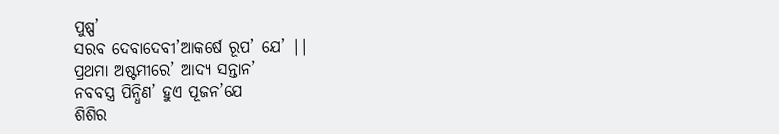ପୁଷ୍ପ’
ସରବ ଦେବାଦେବୀ’ଆକର୍ଷେ ରୂପ’ ଯେ’ ||
ପ୍ରଥମା ଅଷ୍ଟମୀରେ’ ଆଦ୍ୟ ସନ୍ତାନ’
ନବବସ୍ତ୍ର ପିନ୍ଧିଣ’ ହୁଏ ପୂଜନ’ଯେ
ଶିଶିର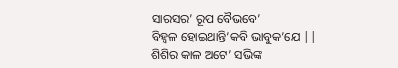ସାରସର’ ରୂପ ବୈଭବେ’
ବିହ୍ଵଳ ହୋଇଥାନ୍ତି’କବି ଭାବୁକ’ଯେ ||
ଶିଶିର କାଳ ଅଟେ’ ସଭିଙ୍କ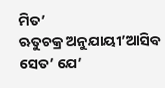ମିତ’
ଋତୁଚକ୍ର ଅନୁଯାୟୀ’ଆସିବ ସେତ’ ଯେ’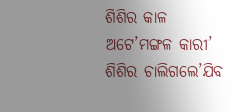ଶିଶିର କାଳ ଅଟେ’ମଙ୍ଗଳ କାରୀ’
ଶିଶିର ଚାଲିଗଲେ’ଯିବ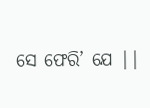ସେ ଫେରି’ ଯେ ||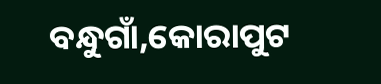ବନ୍ଧୁଗାଁ,କୋରାପୁଟ